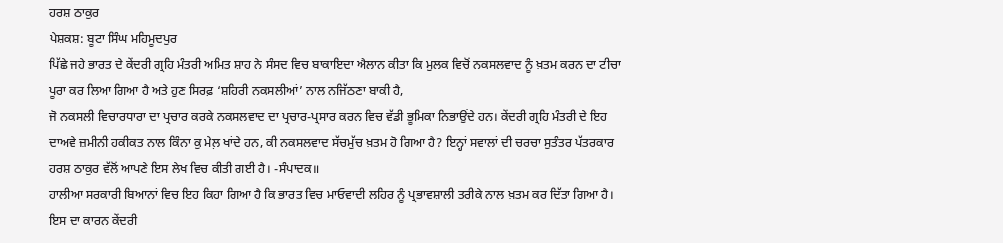ਹਰਸ਼ ਠਾਕੁਰ
ਪੇਸ਼ਕਸ਼: ਬੂਟਾ ਸਿੰਘ ਮਹਿਮੂਦਪੁਰ
ਪਿੱਛੇ ਜਹੇ ਭਾਰਤ ਦੇ ਕੇਂਦਰੀ ਗ੍ਰਹਿ ਮੰਤਰੀ ਅਮਿਤ ਸ਼ਾਹ ਨੇ ਸੰਸਦ ਵਿਚ ਬਾਕਾਇਦਾ ਐਲਾਨ ਕੀਤਾ ਕਿ ਮੁਲਕ ਵਿਚੋਂ ਨਕਸਲਵਾਦ ਨੂੰ ਖ਼ਤਮ ਕਰਨ ਦਾ ਟੀਚਾ ਪੂਰਾ ਕਰ ਲਿਆ ਗਿਆ ਹੈ ਅਤੇ ਹੁਣ ਸਿਰਫ਼ ‘ਸ਼ਹਿਰੀ ਨਕਸਲੀਆਂ’ ਨਾਲ ਨਜਿੱਠਣਾ ਬਾਕੀ ਹੈ,
ਜੋ ਨਕਸਲੀ ਵਿਚਾਰਧਾਰਾ ਦਾ ਪ੍ਰਚਾਰ ਕਰਕੇ ਨਕਸਲਵਾਦ ਦਾ ਪ੍ਰਚਾਰ-ਪ੍ਰਸਾਰ ਕਰਨ ਵਿਚ ਵੱਡੀ ਭੂਮਿਕਾ ਨਿਭਾਉਂਦੇ ਹਨ। ਕੇਂਦਰੀ ਗ੍ਰਹਿ ਮੰਤਰੀ ਦੇ ਇਹ ਦਾਅਵੇ ਜ਼ਮੀਨੀ ਹਕੀਕਤ ਨਾਲ ਕਿੰਨਾ ਕੁ ਮੇਲ਼ ਖਾਂਦੇ ਹਨ, ਕੀ ਨਕਸਲਵਾਦ ਸੱਚਮੁੱਚ ਖ਼ਤਮ ਹੋ ਗਿਆ ਹੈ? ਇਨ੍ਹਾਂ ਸਵਾਲਾਂ ਦੀ ਚਰਚਾ ਸੁਤੰਤਰ ਪੱਤਰਕਾਰ ਹਰਸ਼ ਠਾਕੁਰ ਵੱਲੋਂ ਆਪਣੇ ਇਸ ਲੇਖ ਵਿਚ ਕੀਤੀ ਗਈ ਹੈ। -ਸੰਪਾਦਕ॥
ਹਾਲੀਆ ਸਰਕਾਰੀ ਬਿਆਨਾਂ ਵਿਚ ਇਹ ਕਿਹਾ ਗਿਆ ਹੈ ਕਿ ਭਾਰਤ ਵਿਚ ਮਾਓਵਾਦੀ ਲਹਿਰ ਨੂੰ ਪ੍ਰਭਾਵਸ਼ਾਲੀ ਤਰੀਕੇ ਨਾਲ ਖ਼ਤਮ ਕਰ ਦਿੱਤਾ ਗਿਆ ਹੈ। ਇਸ ਦਾ ਕਾਰਨ ਕੇਂਦਰੀ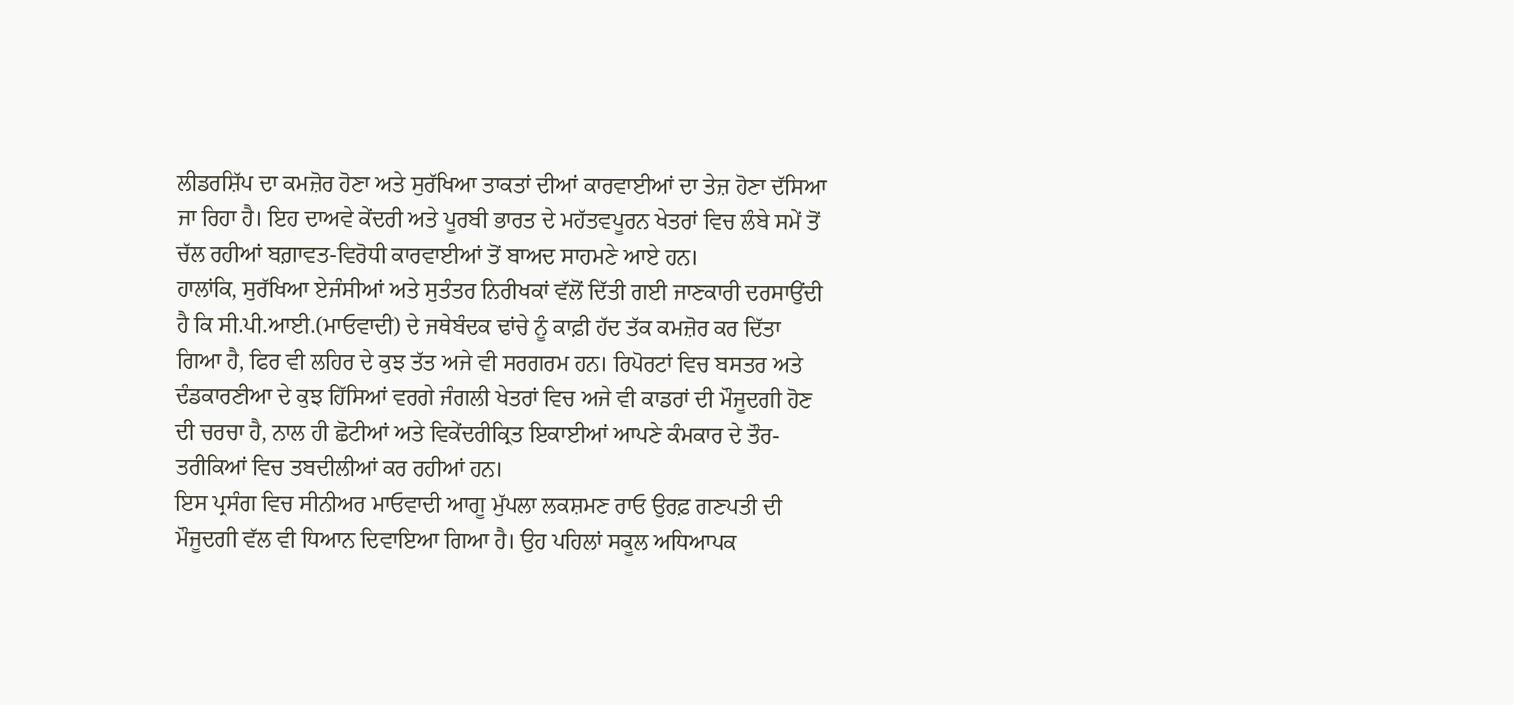ਲੀਡਰਸ਼ਿੱਪ ਦਾ ਕਮਜ਼ੋਰ ਹੋਣਾ ਅਤੇ ਸੁਰੱਖਿਆ ਤਾਕਤਾਂ ਦੀਆਂ ਕਾਰਵਾਈਆਂ ਦਾ ਤੇਜ਼ ਹੋਣਾ ਦੱਸਿਆ ਜਾ ਰਿਹਾ ਹੈ। ਇਹ ਦਾਅਵੇ ਕੇਂਦਰੀ ਅਤੇ ਪੂਰਬੀ ਭਾਰਤ ਦੇ ਮਹੱਤਵਪੂਰਨ ਖੇਤਰਾਂ ਵਿਚ ਲੰਬੇ ਸਮੇਂ ਤੋਂ ਚੱਲ ਰਹੀਆਂ ਬਗ਼ਾਵਤ-ਵਿਰੋਧੀ ਕਾਰਵਾਈਆਂ ਤੋਂ ਬਾਅਦ ਸਾਹਮਣੇ ਆਏ ਹਨ।
ਹਾਲਾਂਕਿ, ਸੁਰੱਖਿਆ ਏਜੰਸੀਆਂ ਅਤੇ ਸੁਤੰਤਰ ਨਿਰੀਖਕਾਂ ਵੱਲੋਂ ਦਿੱਤੀ ਗਈ ਜਾਣਕਾਰੀ ਦਰਸਾਉਂਦੀ ਹੈ ਕਿ ਸੀ.ਪੀ.ਆਈ.(ਮਾਓਵਾਦੀ) ਦੇ ਜਥੇਬੰਦਕ ਢਾਂਚੇ ਨੂੰ ਕਾਫ਼ੀ ਹੱਦ ਤੱਕ ਕਮਜ਼ੋਰ ਕਰ ਦਿੱਤਾ ਗਿਆ ਹੈ, ਫਿਰ ਵੀ ਲਹਿਰ ਦੇ ਕੁਝ ਤੱਤ ਅਜੇ ਵੀ ਸਰਗਰਮ ਹਨ। ਰਿਪੋਰਟਾਂ ਵਿਚ ਬਸਤਰ ਅਤੇ ਦੰਡਕਾਰਣੀਆ ਦੇ ਕੁਝ ਹਿੱਸਿਆਂ ਵਰਗੇ ਜੰਗਲੀ ਖੇਤਰਾਂ ਵਿਚ ਅਜੇ ਵੀ ਕਾਡਰਾਂ ਦੀ ਮੌਜੂਦਗੀ ਹੋਣ ਦੀ ਚਰਚਾ ਹੈ, ਨਾਲ ਹੀ ਛੋਟੀਆਂ ਅਤੇ ਵਿਕੇਂਦਰੀਕ੍ਰਿਤ ਇਕਾਈਆਂ ਆਪਣੇ ਕੰਮਕਾਰ ਦੇ ਤੌਰ-ਤਰੀਕਿਆਂ ਵਿਚ ਤਬਦੀਲੀਆਂ ਕਰ ਰਹੀਆਂ ਹਨ।
ਇਸ ਪ੍ਰਸੰਗ ਵਿਚ ਸੀਨੀਅਰ ਮਾਓਵਾਦੀ ਆਗੂ ਮੁੱਪਲਾ ਲਕਸ਼ਮਣ ਰਾਓ ਉਰਫ਼ ਗਣਪਤੀ ਦੀ ਮੌਜੂਦਗੀ ਵੱਲ ਵੀ ਧਿਆਨ ਦਿਵਾਇਆ ਗਿਆ ਹੈ। ਉਹ ਪਹਿਲਾਂ ਸਕੂਲ ਅਧਿਆਪਕ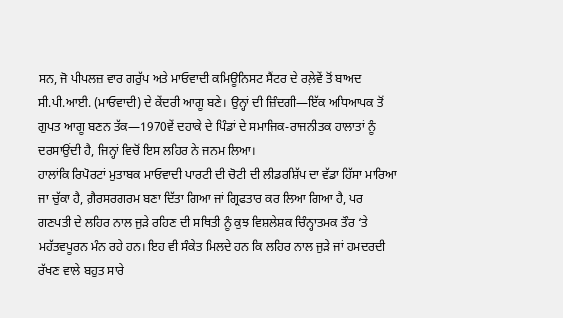ਸਨ, ਜੋ ਪੀਪਲਜ਼ ਵਾਰ ਗਰੁੱਪ ਅਤੇ ਮਾਓਵਾਦੀ ਕਮਿਊਨਿਸਟ ਸੈਂਟਰ ਦੇ ਰਲ਼ੇਵੇਂ ਤੋਂ ਬਾਅਦ ਸੀ.ਪੀ.ਆਈ. (ਮਾਓਵਾਦੀ) ਦੇ ਕੇਂਦਰੀ ਆਗੂ ਬਣੇ। ਉਨ੍ਹਾਂ ਦੀ ਜ਼ਿੰਦਗੀ—ਇੱਕ ਅਧਿਆਪਕ ਤੋਂ ਗੁਪਤ ਆਗੂ ਬਣਨ ਤੱਕ—1970ਵੇਂ ਦਹਾਕੇ ਦੇ ਪਿੰਡਾਂ ਦੇ ਸਮਾਜਿਕ-ਰਾਜਨੀਤਕ ਹਾਲਾਤਾਂ ਨੂੰ ਦਰਸਾਉਂਦੀ ਹੈ, ਜਿਨ੍ਹਾਂ ਵਿਚੋਂ ਇਸ ਲਹਿਰ ਨੇ ਜਨਮ ਲਿਆ।
ਹਾਲਾਂਕਿ ਰਿਪੋਰਟਾਂ ਮੁਤਾਬਕ ਮਾਓਵਾਦੀ ਪਾਰਟੀ ਦੀ ਚੋਟੀ ਦੀ ਲੀਡਰਸ਼ਿੱਪ ਦਾ ਵੱਡਾ ਹਿੱਸਾ ਮਾਰਿਆ ਜਾ ਚੁੱਕਾ ਹੈ, ਗ਼ੈਰਸਰਗਰਮ ਬਣਾ ਦਿੱਤਾ ਗਿਆ ਜਾਂ ਗ੍ਰਿਫਤਾਰ ਕਰ ਲਿਆ ਗਿਆ ਹੈ, ਪਰ ਗਣਪਤੀ ਦੇ ਲਹਿਰ ਨਾਲ ਜੁੜੇ ਰਹਿਣ ਦੀ ਸਥਿਤੀ ਨੂੰ ਕੁਝ ਵਿਸ਼ਲੇਸ਼ਕ ਚਿੰਨ੍ਹਾਤਮਕ ਤੌਰ ‘ਤੇ ਮਹੱਤਵਪੂਰਨ ਮੰਨ ਰਹੇ ਹਨ। ਇਹ ਵੀ ਸੰਕੇਤ ਮਿਲਦੇ ਹਨ ਕਿ ਲਹਿਰ ਨਾਲ ਜੁੜੇ ਜਾਂ ਹਮਦਰਦੀ ਰੱਖਣ ਵਾਲੇ ਬਹੁਤ ਸਾਰੇ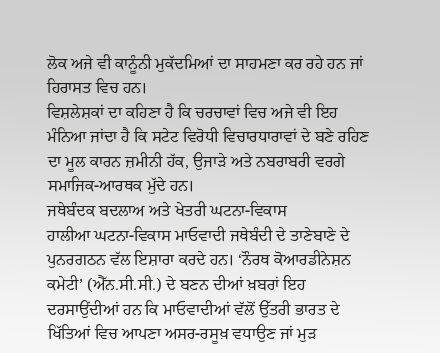ਲੋਕ ਅਜੇ ਵੀ ਕਾਨੂੰਨੀ ਮੁਕੱਦਮਿਆਂ ਦਾ ਸਾਹਮਣਾ ਕਰ ਰਹੇ ਹਨ ਜਾਂ ਹਿਰਾਸਤ ਵਿਚ ਹਨ।
ਵਿਸ਼ਲੇਸ਼ਕਾਂ ਦਾ ਕਹਿਣਾ ਹੈ ਕਿ ਚਰਚਾਵਾਂ ਵਿਚ ਅਜੇ ਵੀ ਇਹ ਮੰਨਿਆ ਜਾਂਦਾ ਹੈ ਕਿ ਸਟੇਟ ਵਿਰੋਧੀ ਵਿਚਾਰਧਾਰਾਵਾਂ ਦੇ ਬਣੇ ਰਹਿਣ ਦਾ ਮੂਲ ਕਾਰਨ ਜ਼ਮੀਨੀ ਹੱਕ, ਉਜਾੜੇ ਅਤੇ ਨਬਰਾਬਰੀ ਵਰਗੇ ਸਮਾਜਿਕ-ਆਰਥਕ ਮੁੱਦੇ ਹਨ।
ਜਥੇਬੰਦਕ ਬਦਲਾਅ ਅਤੇ ਖੇਤਰੀ ਘਟਨਾ-ਵਿਕਾਸ
ਹਾਲੀਆ ਘਟਨਾ-ਵਿਕਾਸ ਮਾਓਵਾਦੀ ਜਥੇਬੰਦੀ ਦੇ ਤਾਣੇਬਾਣੇ ਦੇ ਪੁਨਰਗਠਨ ਵੱਲ ਇਸ਼ਾਰਾ ਕਰਦੇ ਹਨ। ‘ਨੌਰਥ ਕੋਆਰਡੀਨੇਸ਼ਨ ਕਮੇਟੀ’ (ਐੱਨ.ਸੀ.ਸੀ.) ਦੇ ਬਣਨ ਦੀਆਂ ਖ਼ਬਰਾਂ ਇਹ ਦਰਸਾਉਂਦੀਆਂ ਹਨ ਕਿ ਮਾਓਵਾਦੀਆਂ ਵੱਲੋਂ ਉੱਤਰੀ ਭਾਰਤ ਦੇ ਖਿੱਤਿਆਂ ਵਿਚ ਆਪਣਾ ਅਸਰ-ਰਸੂਖ਼ ਵਧਾਉਣ ਜਾਂ ਮੁੜ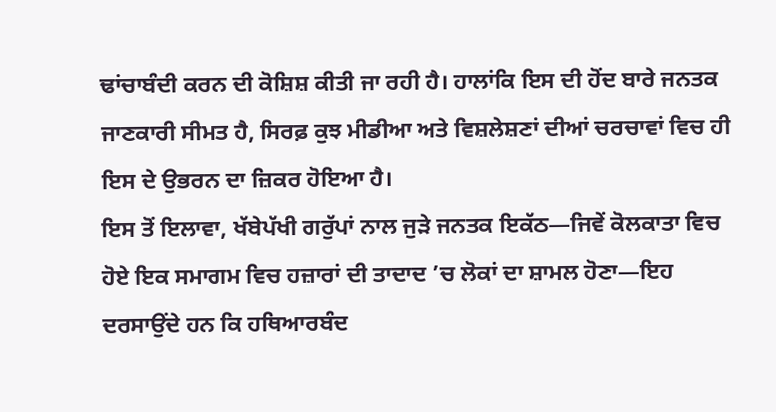ਢਾਂਚਾਬੰਦੀ ਕਰਨ ਦੀ ਕੋਸ਼ਿਸ਼ ਕੀਤੀ ਜਾ ਰਹੀ ਹੈ। ਹਾਲਾਂਕਿ ਇਸ ਦੀ ਹੋਂਦ ਬਾਰੇ ਜਨਤਕ ਜਾਣਕਾਰੀ ਸੀਮਤ ਹੈ, ਸਿਰਫ਼ ਕੁਝ ਮੀਡੀਆ ਅਤੇ ਵਿਸ਼ਲੇਸ਼ਣਾਂ ਦੀਆਂ ਚਰਚਾਵਾਂ ਵਿਚ ਹੀ ਇਸ ਦੇ ਉਭਰਨ ਦਾ ਜ਼ਿਕਰ ਹੋਇਆ ਹੈ।
ਇਸ ਤੋਂ ਇਲਾਵਾ, ਖੱਬੇਪੱਖੀ ਗਰੁੱਪਾਂ ਨਾਲ ਜੁੜੇ ਜਨਤਕ ਇਕੱਠ—ਜਿਵੇਂ ਕੋਲਕਾਤਾ ਵਿਚ ਹੋਏ ਇਕ ਸਮਾਗਮ ਵਿਚ ਹਜ਼ਾਰਾਂ ਦੀ ਤਾਦਾਦ ’ਚ ਲੋਕਾਂ ਦਾ ਸ਼ਾਮਲ ਹੋਣਾ—ਇਹ ਦਰਸਾਉਂਦੇ ਹਨ ਕਿ ਹਥਿਆਰਬੰਦ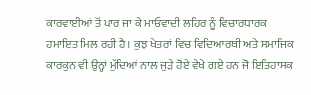ਕਾਰਵਾਈਆਂ ਤੋਂ ਪਾਰ ਜਾ ਕੇ ਮਾਓਵਾਦੀ ਲਹਿਰ ਨੂੰ ਵਿਚਾਰਧਾਰਕ ਹਮਾਇਤ ਮਿਲ ਰਹੀ ਹੈ। ਕੁਝ ਖੇਤਰਾਂ ਵਿਚ ਵਿਦਿਆਰਥੀ ਅਤੇ ਸਮਾਜਿਕ ਕਾਰਕੁਨ ਵੀ ਉਨ੍ਹਾਂ ਮੁੱਦਿਆਂ ਨਾਲ ਜੁੜੇ ਹੋਏ ਵੇਖੇ ਗਏ ਹਨ ਜੋ ਇਤਿਹਾਸਕ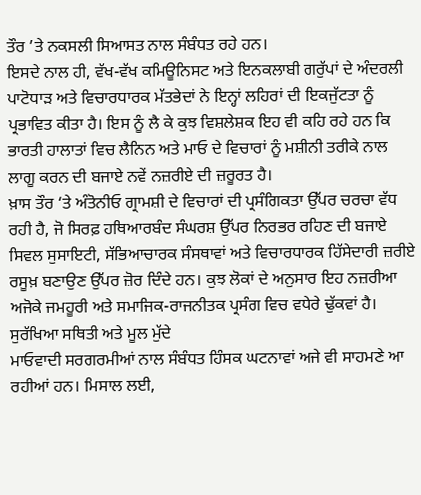ਤੌਰ ’ਤੇ ਨਕਸਲੀ ਸਿਆਸਤ ਨਾਲ ਸੰਬੰਧਤ ਰਹੇ ਹਨ।
ਇਸਦੇ ਨਾਲ ਹੀ, ਵੱਖ-ਵੱਖ ਕਮਿਊਨਿਸਟ ਅਤੇ ਇਨਕਲਾਬੀ ਗਰੁੱਪਾਂ ਦੇ ਅੰਦਰਲੀ ਪਾਟੋਧਾੜ ਅਤੇ ਵਿਚਾਰਧਾਰਕ ਮੱਤਭੇਦਾਂ ਨੇ ਇਨ੍ਹਾਂ ਲਹਿਰਾਂ ਦੀ ਇਕਜੁੱਟਤਾ ਨੂੰ ਪ੍ਰਭਾਵਿਤ ਕੀਤਾ ਹੈ। ਇਸ ਨੂੰ ਲੈ ਕੇ ਕੁਝ ਵਿਸ਼ਲੇਸ਼ਕ ਇਹ ਵੀ ਕਹਿ ਰਹੇ ਹਨ ਕਿ ਭਾਰਤੀ ਹਾਲਾਤਾਂ ਵਿਚ ਲੈਨਿਨ ਅਤੇ ਮਾਓ ਦੇ ਵਿਚਾਰਾਂ ਨੂੰ ਮਸ਼ੀਨੀ ਤਰੀਕੇ ਨਾਲ ਲਾਗੂ ਕਰਨ ਦੀ ਬਜਾਏ ਨਵੇਂ ਨਜ਼ਰੀਏ ਦੀ ਜ਼ਰੂਰਤ ਹੈ।
ਖ਼ਾਸ ਤੌਰ ‘ਤੇ ਅੰਤੋਨੀਓ ਗ੍ਰਾਮਸ਼ੀ ਦੇ ਵਿਚਾਰਾਂ ਦੀ ਪ੍ਰਸੰਗਿਕਤਾ ਉੱਪਰ ਚਰਚਾ ਵੱਧ ਰਹੀ ਹੈ, ਜੋ ਸਿਰਫ਼ ਹਥਿਆਰਬੰਦ ਸੰਘਰਸ਼ ਉੱਪਰ ਨਿਰਭਰ ਰਹਿਣ ਦੀ ਬਜਾਏ ਸਿਵਲ ਸੁਸਾਇਟੀ, ਸੱਭਿਆਚਾਰਕ ਸੰਸਥਾਵਾਂ ਅਤੇ ਵਿਚਾਰਧਾਰਕ ਹਿੱਸੇਦਾਰੀ ਜ਼ਰੀਏ ਰਸੂਖ਼ ਬਣਾਉਣ ਉੱਪਰ ਜ਼ੋਰ ਦਿੰਦੇ ਹਨ। ਕੁਝ ਲੋਕਾਂ ਦੇ ਅਨੁਸਾਰ ਇਹ ਨਜ਼ਰੀਆ ਅਜੋਕੇ ਜਮਹੂਰੀ ਅਤੇ ਸਮਾਜਿਕ-ਰਾਜਨੀਤਕ ਪ੍ਰਸੰਗ ਵਿਚ ਵਧੇਰੇ ਢੁੱਕਵਾਂ ਹੈ।
ਸੁਰੱਖਿਆ ਸਥਿਤੀ ਅਤੇ ਮੂਲ ਮੁੱਦੇ
ਮਾਓਵਾਦੀ ਸਰਗਰਮੀਆਂ ਨਾਲ ਸੰਬੰਧਤ ਹਿੰਸਕ ਘਟਨਾਵਾਂ ਅਜੇ ਵੀ ਸਾਹਮਣੇ ਆ ਰਹੀਆਂ ਹਨ। ਮਿਸਾਲ ਲਈ,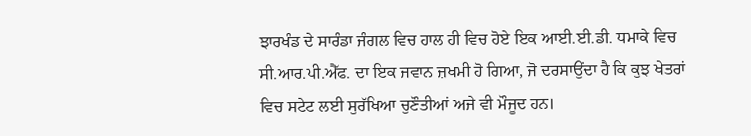ਝਾਰਖੰਡ ਦੇ ਸਾਰੰਡਾ ਜੰਗਲ ਵਿਚ ਹਾਲ ਹੀ ਵਿਚ ਹੋਏ ਇਕ ਆਈ.ਈ.ਡੀ. ਧਮਾਕੇ ਵਿਚ ਸੀ.ਆਰ.ਪੀ.ਐੱਫ. ਦਾ ਇਕ ਜਵਾਨ ਜ਼ਖਮੀ ਹੋ ਗਿਆ, ਜੋ ਦਰਸਾਉਂਦਾ ਹੈ ਕਿ ਕੁਝ ਖੇਤਰਾਂ ਵਿਚ ਸਟੇਟ ਲਈ ਸੁਰੱਖਿਆ ਚੁਣੌਤੀਆਂ ਅਜੇ ਵੀ ਮੌਜੂਦ ਹਨ।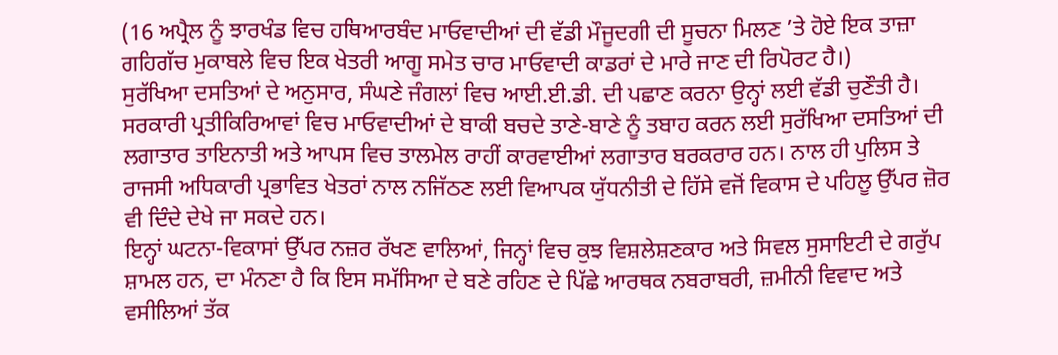(16 ਅਪ੍ਰੈਲ ਨੂੰ ਝਾਰਖੰਡ ਵਿਚ ਹਥਿਆਰਬੰਦ ਮਾਓਵਾਦੀਆਂ ਦੀ ਵੱਡੀ ਮੌਜੂਦਗੀ ਦੀ ਸੂਚਨਾ ਮਿਲਣ ’ਤੇ ਹੋਏ ਇਕ ਤਾਜ਼ਾ ਗਹਿਗੱਚ ਮੁਕਾਬਲੇ ਵਿਚ ਇਕ ਖੇਤਰੀ ਆਗੂ ਸਮੇਤ ਚਾਰ ਮਾਓਵਾਦੀ ਕਾਡਰਾਂ ਦੇ ਮਾਰੇ ਜਾਣ ਦੀ ਰਿਪੋਰਟ ਹੈ।)
ਸੁਰੱਖਿਆ ਦਸਤਿਆਂ ਦੇ ਅਨੁਸਾਰ, ਸੰਘਣੇ ਜੰਗਲਾਂ ਵਿਚ ਆਈ.ਈ.ਡੀ. ਦੀ ਪਛਾਣ ਕਰਨਾ ਉਨ੍ਹਾਂ ਲਈ ਵੱਡੀ ਚੁਣੌਤੀ ਹੈ। ਸਰਕਾਰੀ ਪ੍ਰਤੀਕਿਰਿਆਵਾਂ ਵਿਚ ਮਾਓਵਾਦੀਆਂ ਦੇ ਬਾਕੀ ਬਚਦੇ ਤਾਣੇ-ਬਾਣੇ ਨੂੰ ਤਬਾਹ ਕਰਨ ਲਈ ਸੁਰੱਖਿਆ ਦਸਤਿਆਂ ਦੀ ਲਗਾਤਾਰ ਤਾਇਨਾਤੀ ਅਤੇ ਆਪਸ ਵਿਚ ਤਾਲਮੇਲ ਰਾਹੀਂ ਕਾਰਵਾਈਆਂ ਲਗਾਤਾਰ ਬਰਕਰਾਰ ਹਨ। ਨਾਲ ਹੀ ਪੁਲਿਸ ਤੇ ਰਾਜਸੀ ਅਧਿਕਾਰੀ ਪ੍ਰਭਾਵਿਤ ਖੇਤਰਾਂ ਨਾਲ ਨਜਿੱਠਣ ਲਈ ਵਿਆਪਕ ਯੁੱਧਨੀਤੀ ਦੇ ਹਿੱਸੇ ਵਜੋਂ ਵਿਕਾਸ ਦੇ ਪਹਿਲੂ ਉੱਪਰ ਜ਼ੋਰ ਵੀ ਦਿੰਦੇ ਦੇਖੇ ਜਾ ਸਕਦੇ ਹਨ।
ਇਨ੍ਹਾਂ ਘਟਨਾ-ਵਿਕਾਸਾਂ ਉੱਪਰ ਨਜ਼ਰ ਰੱਖਣ ਵਾਲਿਆਂ, ਜਿਨ੍ਹਾਂ ਵਿਚ ਕੁਝ ਵਿਸ਼ਲੇਸ਼ਣਕਾਰ ਅਤੇ ਸਿਵਲ ਸੁਸਾਇਟੀ ਦੇ ਗਰੁੱਪ ਸ਼ਾਮਲ ਹਨ, ਦਾ ਮੰਨਣਾ ਹੈ ਕਿ ਇਸ ਸਮੱਸਿਆ ਦੇ ਬਣੇ ਰਹਿਣ ਦੇ ਪਿੱਛੇ ਆਰਥਕ ਨਬਰਾਬਰੀ, ਜ਼ਮੀਨੀ ਵਿਵਾਦ ਅਤੇ ਵਸੀਲਿਆਂ ਤੱਕ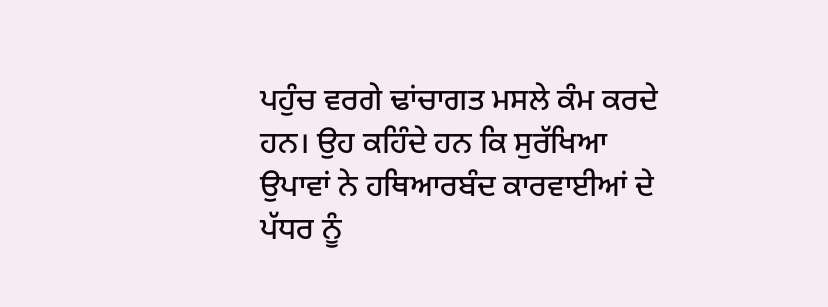ਪਹੁੰਚ ਵਰਗੇ ਢਾਂਚਾਗਤ ਮਸਲੇ ਕੰਮ ਕਰਦੇ ਹਨ। ਉਹ ਕਹਿੰਦੇ ਹਨ ਕਿ ਸੁਰੱਖਿਆ ਉਪਾਵਾਂ ਨੇ ਹਥਿਆਰਬੰਦ ਕਾਰਵਾਈਆਂ ਦੇ ਪੱਧਰ ਨੂੰ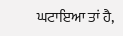ਘਟਾਇਆ ਤਾਂ ਹੈ,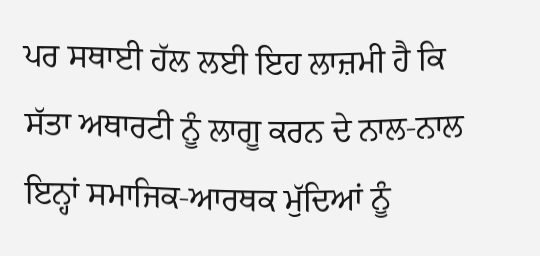ਪਰ ਸਥਾਈ ਹੱਲ ਲਈ ਇਹ ਲਾਜ਼ਮੀ ਹੈ ਕਿ ਸੱਤਾ ਅਥਾਰਟੀ ਨੂੰ ਲਾਗੂ ਕਰਨ ਦੇ ਨਾਲ-ਨਾਲ ਇਨ੍ਹਾਂ ਸਮਾਜਿਕ-ਆਰਥਕ ਮੁੱਦਿਆਂ ਨੂੰ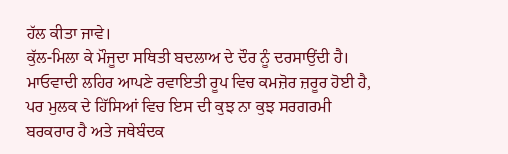ਹੱਲ ਕੀਤਾ ਜਾਵੇ।
ਕੁੱਲ-ਮਿਲਾ ਕੇ ਮੌਜੂਦਾ ਸਥਿਤੀ ਬਦਲਾਅ ਦੇ ਦੌਰ ਨੂੰ ਦਰਸਾਉਂਦੀ ਹੈ। ਮਾਓਵਾਦੀ ਲਹਿਰ ਆਪਣੇ ਰਵਾਇਤੀ ਰੂਪ ਵਿਚ ਕਮਜ਼ੋਰ ਜ਼ਰੂਰ ਹੋਈ ਹੈ, ਪਰ ਮੁਲਕ ਦੇ ਹਿੱਸਿਆਂ ਵਿਚ ਇਸ ਦੀ ਕੁਝ ਨਾ ਕੁਝ ਸਰਗਰਮੀ ਬਰਕਰਾਰ ਹੈ ਅਤੇ ਜਥੇਬੰਦਕ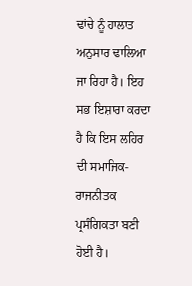ਢਾਂਚੇ ਨੂੰ ਹਾਲਾਤ ਅਨੁਸਾਰ ਢਾਲਿਆ ਜਾ ਰਿਹਾ ਹੈ। ਇਹ ਸਭ ਇਸ਼ਾਰਾ ਕਰਦਾ ਹੈ ਕਿ ਇਸ ਲਹਿਰ ਦੀ ਸਮਾਜਿਕ-ਰਾਜਨੀਤਕ ਪ੍ਰਸੰਗਿਕਤਾ ਬਣੀ ਹੋਈ ਹੈ।